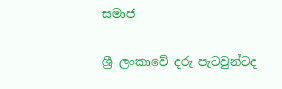සමාජ

ශ්‍රී ලංකාවේ දරු පැටවුන්ටද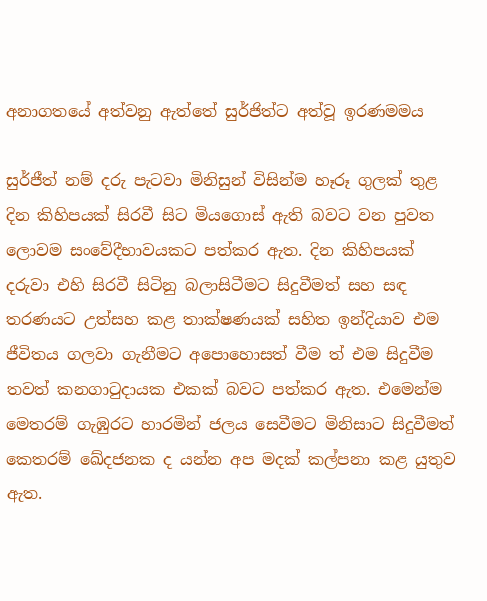අනාගතයේ අත්වනු ඇත්තේ සුර්ජිත්ට අත්වූ ඉරණමමය

සුර්ජීත් නම් දරු පැටවා මිනිසුන් විසින්ම හෑරූ ගුලක් තුළ දින කිහිපයක් සිරවී සිට මියගොස් ඇති බවට වන පුවත ලොවම සංවේදීභාවයකට පත්කර ඇත. දින කිහිපයක් දරුවා එහි සිරවී සිටිනු බලාසිටීමට සිදුවීමත් සහ සඳ තරණයට උත්සහ කළ තාක්ෂණයක් සහිත ඉන්දියාව එම ජීවිතය ගලවා ගැනීමට අපොහොසත් වීම ත් එම සිදුවීම තවත් කනගාටුදායක එකක් බවට පත්කර ඇත. එමෙන්ම මෙතරම් ගැඹුරට හාරමින් ජලය සෙවීමට මිනිසාට සිදුවීමත් කෙතරම් ඛේදජනක ද යන්න අප මදක් කල්පනා කළ යුතුව ඇත.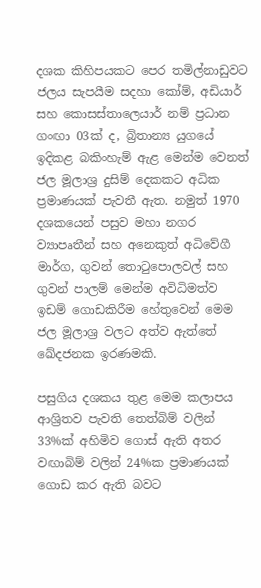දශක කිහිපයකට පෙර තමිල්නාඩුවට ජලය සැපයීම සදහා කෝම්, අඩියාර් සහ කොසස්තාලෙයාර් නම් ප්‍රධාන ගංඟා 03ක් ද, බ්‍රිතාන්‍ය යුගයේ ඉදිකළ බකිංහැම් ඇළ මෙන්ම වෙනත් ජල මූලාශ්‍ර දුසිම් දෙකකට අධික ප්‍රමාණයක් පැවතී ඇත. නමුත් 1970 දශකයෙන් පසුව මහා නගර ව්‍යාපෘතීන් සහ අනෙකුත් අධිවේගී මාර්ග, ගුවන් තොටුපොලවල් සහ ගුවන් පාලම් මෙන්ම අවිධිමත්ව ඉඩම් ගොඩකිරීම හේතුවෙන් මෙම ජල මූලාශ්‍ර වලට අත්ව ඇත්තේ ඛේදජනක ඉරණමකි.

පසුගිය දශකය තුළ මෙම කලාපය ආශ්‍රිතව පැවති තෙත්බිම් වලින් 33%ක් අහිමිව ගොස් ඇති අතර වඟාබිම් වලින් 24%ක ප්‍රමාණයක් ගොඩ කර ඇති බවට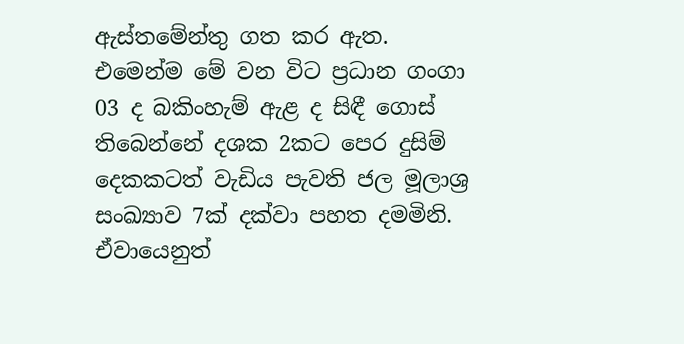ඇස්තමේන්තු ගත කර ඇත. එමෙන්ම මේ වන විට ප්‍රධාන ගංගා 03 ද බකිංහැම් ඇළ ද සිඳී ගොස් තිබෙන්නේ දශක 2කට පෙර දුසිම් දෙකකටත් වැඩිය පැවති ජල මූලාශ්‍ර සංඛ්‍යාව 7ක් දක්වා පහත දමමිනි. ඒවායෙනුත්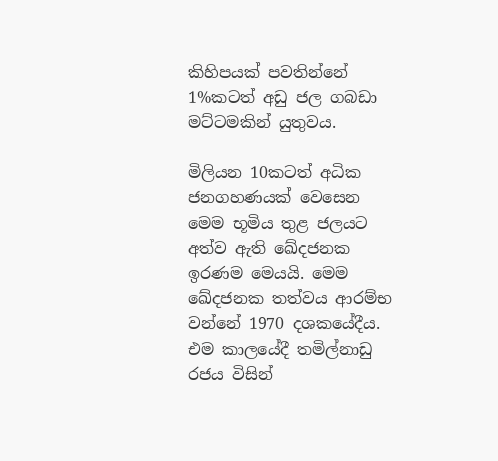කිහිපයක් පවතින්නේ 1%කටත් අඩු ජල ගබඩා මට්ටමකින් යුතුවය.

මිලියන 10කටත් අධික ජනගහණයක් වෙසෙන මෙම භූමිය තුළ ජලයට අත්ව ඇති ඛේදජනක ඉරණම මෙයයි. මෙම ඛේදජනක තත්වය ආරම්භ වන්නේ 1970 දශකයේදීය. එම කාලයේදී තමිල්නාඩු රජය විසින්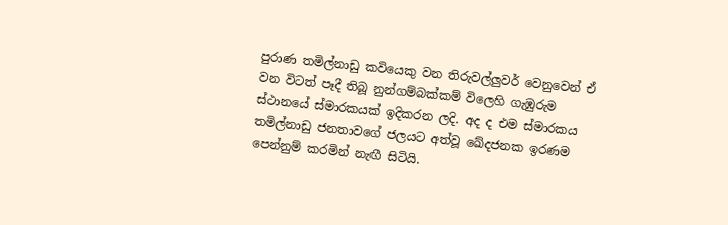පුරාණ තමිල්නාඩු කවියෙකු වන තිරුවල්ලුවර් වෙනුවෙන් ඒ වන විටත් පෑදී තිබූ නුන්ගම්බක්කම් විලෙහි ගැඹුරුම ස්ථානයේ ස්මාරකයක් ඉදිකරන ලදි. අද ද එම ස්මාරකය තමිල්නාඩු ජනතාවගේ ජලයට අත්වූ ඛේදජනක ඉරණම පෙන්නුම් කරමින් නැඟී සිටියි.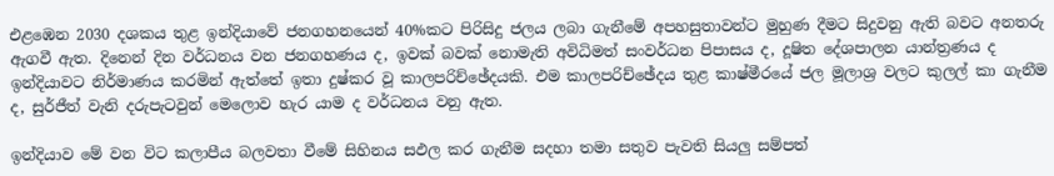එළඹෙන 2030 දශකය තුළ ඉන්දියාවේ ජනගහනයෙන් 40%කට පිරිසිදු ජලය ලබා ගැනීමේ අපහසුතාවන්ට මුහුණ දීමට සිදුවනු ඇති බවට අනතරු ඇගවී ඇත. දිනෙන් දින වර්ධනය වන ජනගහණය ද, ඉවක් බවක් නොමැති අවිධිමත් සංවර්ධන පිපාසය ද, දූෂිත දේශපාලන යාන්ත්‍රණය ද ඉන්දියාවට නිර්මාණය කරමින් ඇත්තේ ඉතා දුෂ්කර වූ කාලපරිච්ඡේදයකි. එම කාලපරිච්ඡේදය තුළ කාෂ්මීරයේ ජල මූලාශ්‍ර වලට කුලල් කා ගැනීම ද, සුර්ජීත් වැනි දරුපැටවුන් මෙලොව හැර යාම ද වර්ධනය වනු ඇත.

ඉන්දියාව මේ වන විට කලාපීය බලවතා වීමේ සිහිනය සඵල කර ගැනීම සදහා තමා සතුව පැවති සියලු සම්පත්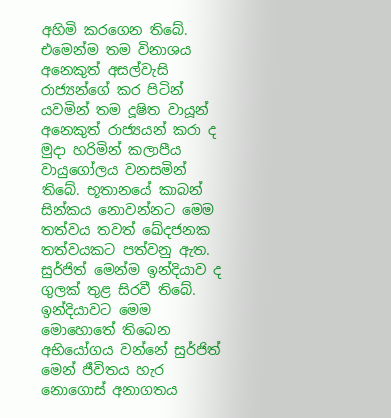අහිමි කරගෙන තිබේ. එමෙන්ම තම විනාශය අනෙකුත් අසල්වැසි රාජ්‍යන්ගේ කර පිටින් යවමින් තම දූෂිත වායූන් අනෙකුත් රාජ්‍යයන් කරා ද මුදා හරිමින් කලාපීය වායුගෝලය වනසමින් තිබේ. භූතානයේ කාබන් සින්කය නොවන්නට මෙම තත්වය තවත් ඛේදජනක තත්වයකට පත්වනු ඇත. සුර්ජිත් මෙන්ම ඉන්දියාව ද ගුලක් තුළ සිරවී තිබේ. ඉන්දියාවට මෙම මොහොතේ තිබෙන අභියෝගය වන්නේ සුර්ජිත් මෙන් ජීවිතය හැර නොගොස් අනාගතය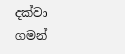දක්වා ගමන්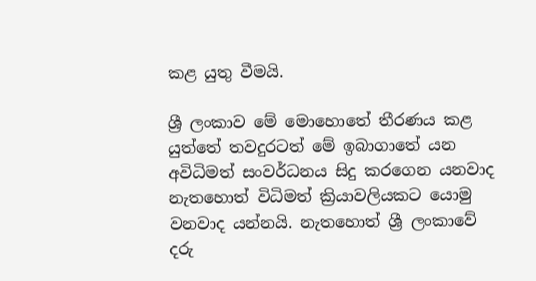කළ යුතු වීමයි.

ශ්‍රී ලංකාව මේ මොහොතේ තීරණය කළ යුත්තේ තවදුරටත් මේ ඉබාගාතේ යන අවිධිමත් සංවර්ධනය සිදු කරගෙන යනවාද නැතහොත් විධිමත් ක්‍රියාවලියකට යොමු වනවාද යන්නයි. නැතහොත් ශ්‍රී ලංකාවේ දරු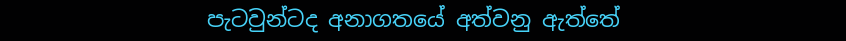පැටවුන්ටද අනාගතයේ අත්වනු ඇත්තේ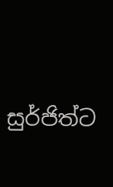සුර්ජිත්ට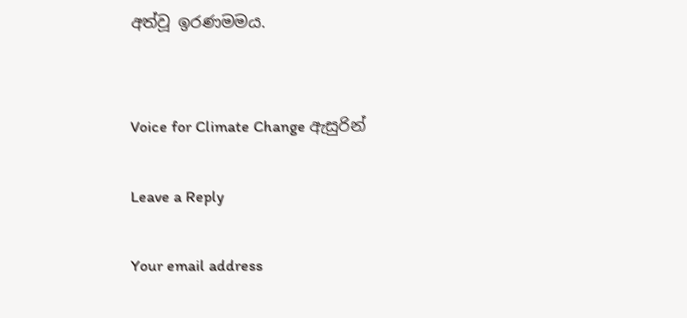අත්වූ ඉරණමමය.


Voice for Climate Change ඇසුරින්

Leave a Reply

Your email address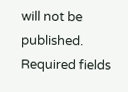will not be published. Required fields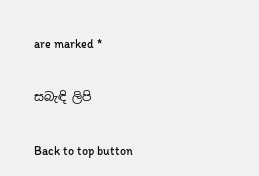are marked *

සබැඳි ලිපි

Back to top button